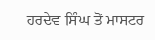ਹਰਦੇਵ ਸਿੰਘ ਤੋਂ ਮਾਸਟਰ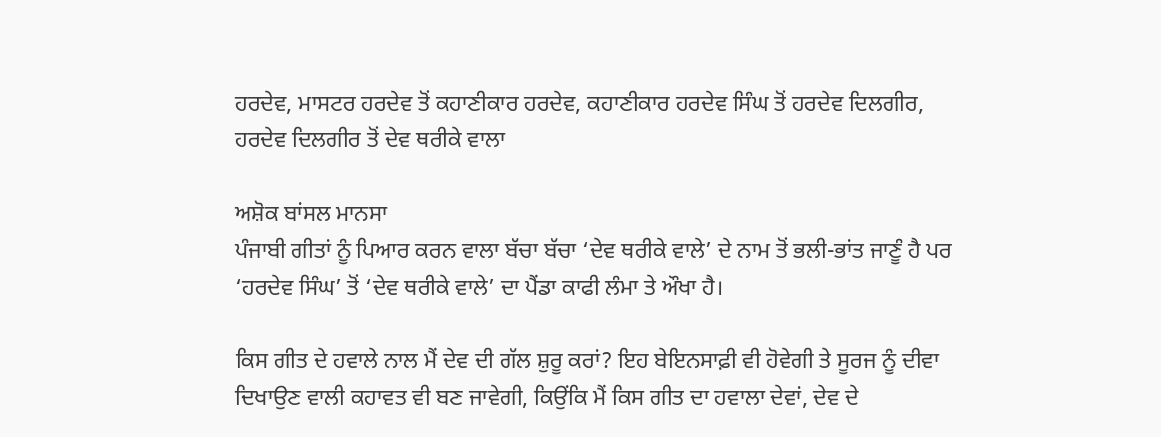ਹਰਦੇਵ, ਮਾਸਟਰ ਹਰਦੇਵ ਤੋਂ ਕਹਾਣੀਕਾਰ ਹਰਦੇਵ, ਕਹਾਣੀਕਾਰ ਹਰਦੇਵ ਸਿੰਘ ਤੋਂ ਹਰਦੇਵ ਦਿਲਗੀਰ, ਹਰਦੇਵ ਦਿਲਗੀਰ ਤੋਂ ਦੇਵ ਥਰੀਕੇ ਵਾਲਾ

ਅਸ਼ੋਕ ਬਾਂਸਲ ਮਾਨਸਾ
ਪੰਜਾਬੀ ਗੀਤਾਂ ਨੂੰ ਪਿਆਰ ਕਰਨ ਵਾਲਾ ਬੱਚਾ ਬੱਚਾ ‘ਦੇਵ ਥਰੀਕੇ ਵਾਲੇ’ ਦੇ ਨਾਮ ਤੋਂ ਭਲੀ-ਭਾਂਤ ਜਾਣੂੰ ਹੈ ਪਰ ‘ਹਰਦੇਵ ਸਿੰਘ’ ਤੋਂ ‘ਦੇਵ ਥਰੀਕੇ ਵਾਲੇ’ ਦਾ ਪੈਂਡਾ ਕਾਫੀ ਲੰਮਾ ਤੇ ਔਖਾ ਹੈ।

ਕਿਸ ਗੀਤ ਦੇ ਹਵਾਲੇ ਨਾਲ ਮੈਂ ਦੇਵ ਦੀ ਗੱਲ ਸ਼ੁਰੂ ਕਰਾਂ? ਇਹ ਬੇਇਨਸਾਫ਼ੀ ਵੀ ਹੋਵੇਗੀ ਤੇ ਸੂਰਜ ਨੂੰ ਦੀਵਾ ਦਿਖਾਉਣ ਵਾਲੀ ਕਹਾਵਤ ਵੀ ਬਣ ਜਾਵੇਗੀ, ਕਿਉਂਕਿ ਮੈਂ ਕਿਸ ਗੀਤ ਦਾ ਹਵਾਲਾ ਦੇਵਾਂ, ਦੇਵ ਦੇ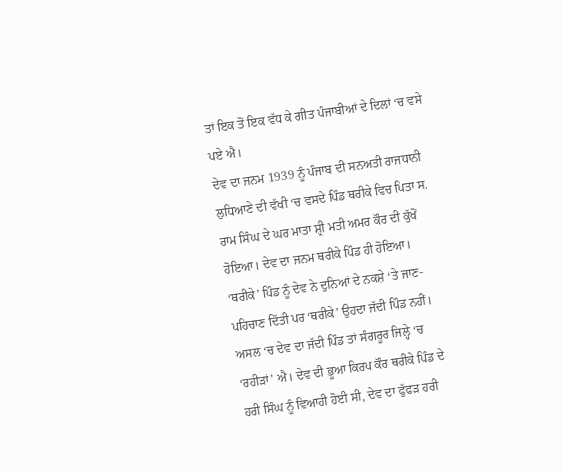ਤਾਂ ਇਕ ਤੋਂ ਇਕ ਵੱਧ ਕੇ ਗੀਤ ਪੰਜਾਬੀਆਂ ਦੇ ਦਿਲਾਂ ‘ਚ ਵਸੇ ਪਏ ਐ।
ਦੇਵ ਦਾ ਜਨਮ 1939 ਨੂੰ ਪੰਜਾਬ ਦੀ ਸਨਅਤੀ ਰਾਜਧਾਨੀ ਲੁਧਿਆਣੇ ਦੀ ਵੱਖੀ ‘ਚ ਵਸਦੇ ਪਿੰਡ ਥਰੀਕੇ ਵਿਚ ਪਿਤਾ ਸ. ਰਾਮ ਸਿੰਘ ਦੇ ਘਰ ਮਾਤਾ ਸ਼੍ਰੀ ਮਤੀ ਅਮਰ ਕੌਰ ਦੀ ਕੁੱਖੋਂ ਹੋਇਆ। ਦੇਵ ਦਾ ਜਨਮ ਥਰੀਕੇ ਪਿੰਡ ਹੀ ਹੋਇਆ। ‘ਥਰੀਕੇ’ ਪਿੰਡ ਨੂੰ ਦੇਵ ਨੇ ਦੁਨਿਆਂ ਦੇ ਨਕਸ਼ੇ ‘ਤੇ ਜਾਣ-ਪਹਿਚਾਣ ਦਿੱਤੀ ਪਰ ‘ਥਰੀਕੇ’ ਉਹਦਾ ਜੱਦੀ ਪਿੰਡ ਨਹੀਂ। ਅਸਲ ‘ਚ ਦੇਵ ਦਾ ਜੱਦੀ ਪਿੰਡ ਤਾਂ ਸੰਗਰੂਰ ਜਿਲ੍ਹੇ ‘ਚ ‘ਰਹੀੜਾਂ’ ਐ। ਦੇਵ ਦੀ ਭੂਆ ਕਿਰਪ ਕੌਰ ਥਰੀਕੇ ਪਿੰਡ ਦੇ ਹਰੀ ਸਿੰਘ ਨੂੰ ਵਿਆਹੀ ਹੋਈ ਸੀ, ਦੇਵ ਦਾ ਫੁੱਫੜ ਹਰੀ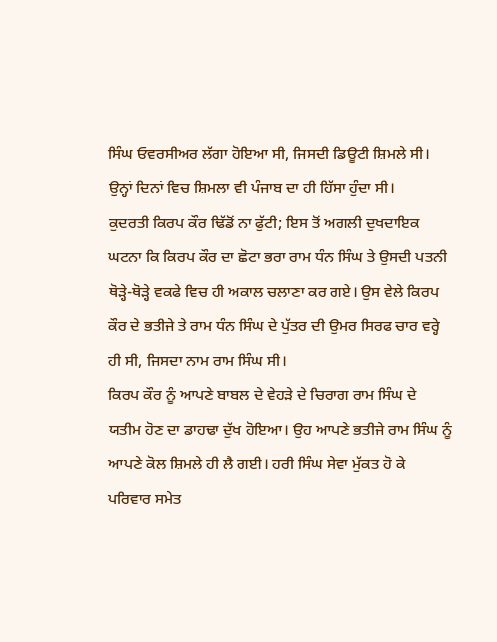ਸਿੰਘ ਓਵਰਸੀਅਰ ਲੱਗਾ ਹੋਇਆ ਸੀ, ਜਿਸਦੀ ਡਿਊਟੀ ਸ਼ਿਮਲੇ ਸੀ। ਉਨ੍ਹਾਂ ਦਿਨਾਂ ਵਿਚ ਸ਼ਿਮਲਾ ਵੀ ਪੰਜਾਬ ਦਾ ਹੀ ਹਿੱਸਾ ਹੁੰਦਾ ਸੀ।
ਕੁਦਰਤੀ ਕਿਰਪ ਕੌਰ ਢਿੱਡੋਂ ਨਾ ਫੁੱਟੀ; ਇਸ ਤੋਂ ਅਗਲੀ ਦੁਖਦਾਇਕ ਘਟਨਾ ਕਿ ਕਿਰਪ ਕੌਰ ਦਾ ਛੋਟਾ ਭਰਾ ਰਾਮ ਧੰਨ ਸਿੰਘ ਤੇ ਉਸਦੀ ਪਤਨੀ ਥੋੜ੍ਹੇ-ਥੋੜ੍ਹੇ ਵਕਫੇ ਵਿਚ ਹੀ ਅਕਾਲ ਚਲਾਣਾ ਕਰ ਗਏ। ਉਸ ਵੇਲੇ ਕਿਰਪ ਕੌਰ ਦੇ ਭਤੀਜੇ ਤੇ ਰਾਮ ਧੰਨ ਸਿੰਘ ਦੇ ਪੁੱਤਰ ਦੀ ਉਮਰ ਸਿਰਫ ਚਾਰ ਵਰ੍ਹੇ ਹੀ ਸੀ, ਜਿਸਦਾ ਨਾਮ ਰਾਮ ਸਿੰਘ ਸੀ।
ਕਿਰਪ ਕੌਰ ਨੂੰ ਆਪਣੇ ਬਾਬਲ ਦੇ ਵੇਹੜੇ ਦੇ ਚਿਰਾਗ ਰਾਮ ਸਿੰਘ ਦੇ ਯਤੀਮ ਹੋਣ ਦਾ ਡਾਹਢਾ ਦੁੱਖ ਹੋਇਆ। ਉਹ ਆਪਣੇ ਭਤੀਜੇ ਰਾਮ ਸਿੰਘ ਨੂੰ ਆਪਣੇ ਕੋਲ ਸ਼ਿਮਲੇ ਹੀ ਲੈ ਗਈ। ਹਰੀ ਸਿੰਘ ਸੇਵਾ ਮੁੱਕਤ ਹੋ ਕੇ ਪਰਿਵਾਰ ਸਮੇਤ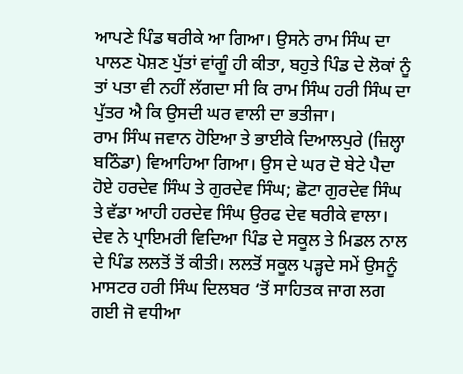ਆਪਣੇ ਪਿੰਡ ਥਰੀਕੇ ਆ ਗਿਆ। ਉਸਨੇ ਰਾਮ ਸਿੰਘ ਦਾ ਪਾਲਣ ਪੋਸ਼ਣ ਪੁੱਤਾਂ ਵਾਂਗੂੰ ਹੀ ਕੀਤਾ, ਬਹੁਤੇ ਪਿੰਡ ਦੇ ਲੋਕਾਂ ਨੂੰ ਤਾਂ ਪਤਾ ਵੀ ਨਹੀਂ ਲੱਗਦਾ ਸੀ ਕਿ ਰਾਮ ਸਿੰਘ ਹਰੀ ਸਿੰਘ ਦਾ ਪੁੱਤਰ ਐ ਕਿ ਉਸਦੀ ਘਰ ਵਾਲੀ ਦਾ ਭਤੀਜਾ।
ਰਾਮ ਸਿੰਘ ਜਵਾਨ ਹੋਇਆ ਤੇ ਭਾਈਕੇ ਦਿਆਲਪੁਰੇ (ਜ਼ਿਲ੍ਹਾ ਬਠਿੰਡਾ) ਵਿਆਹਿਆ ਗਿਆ। ਉਸ ਦੇ ਘਰ ਦੋ ਬੇਟੇ ਪੈਦਾ ਹੋਏ ਹਰਦੇਵ ਸਿੰਘ ਤੇ ਗੁਰਦੇਵ ਸਿੰਘ; ਛੋਟਾ ਗੁਰਦੇਵ ਸਿੰਘ ਤੇ ਵੱਡਾ ਆਹੀ ਹਰਦੇਵ ਸਿੰਘ ਉਰਫ ਦੇਵ ਥਰੀਕੇ ਵਾਲਾ।
ਦੇਵ ਨੇ ਪ੍ਰਾਇਮਰੀ ਵਿਦਿਆ ਪਿੰਡ ਦੇ ਸਕੂਲ ਤੇ ਮਿਡਲ ਨਾਲ ਦੇ ਪਿੰਡ ਲਲਤੋਂ ਤੋਂ ਕੀਤੀ। ਲਲਤੋਂ ਸਕੂਲ ਪੜ੍ਹਦੇ ਸਮੇਂ ਉਸਨੂੰ ਮਾਸਟਰ ਹਰੀ ਸਿੰਘ ਦਿਲਬਰ ‘ਤੋਂ ਸਾਹਿਤਕ ਜਾਗ ਲਗ ਗਈ ਜੋ ਵਧੀਆ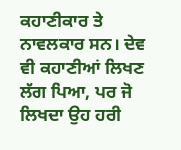ਕਹਾਣੀਕਾਰ ਤੇ ਨਾਵਲਕਾਰ ਸਨ। ਦੇਵ ਵੀ ਕਹਾਣੀਆਂ ਲਿਖਣ ਲੱਗ ਪਿਆ, ਪਰ ਜੋ ਲਿਖਦਾ ਉਹ ਹਰੀ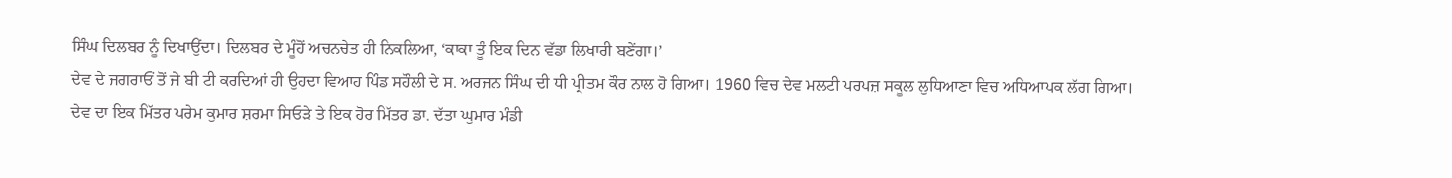ਸਿੰਘ ਦਿਲਬਰ ਨੂੰ ਦਿਖਾਉਂਦਾ। ਦਿਲਬਰ ਦੇ ਮੂੰਹੋਂ ਅਚਨਚੇਤ ਹੀ ਨਿਕਲਿਆ, ‘ਕਾਕਾ ਤੂੰ ਇਕ ਦਿਨ ਵੱਡਾ ਲਿਖਾਰੀ ਬਣੇਂਗਾ।’
ਦੇਵ ਦੇ ਜਗਰਾਓਂ ਤੋਂ ਜੇ ਬੀ ਟੀ ਕਰਦਿਆਂ ਹੀ ਉਹਦਾ ਵਿਆਹ ਪਿੰਡ ਸਹੌਲੀ ਦੇ ਸ. ਅਰਜਨ ਸਿੰਘ ਦੀ ਧੀ ਪ੍ਰੀਤਮ ਕੌਰ ਨਾਲ ਹੋ ਗਿਆ। 1960 ਵਿਚ ਦੇਵ ਮਲਟੀ ਪਰਪਜ਼ ਸਕੂਲ ਲੁਧਿਆਣਾ ਵਿਚ ਅਧਿਆਪਕ ਲੱਗ ਗਿਆ।
ਦੇਵ ਦਾ ਇਕ ਮਿੱਤਰ ਪਰੇਮ ਕੁਮਾਰ ਸ਼ਰਮਾ ਸਿਓੜੇ ਤੇ ਇਕ ਹੋਰ ਮਿੱਤਰ ਡਾ. ਦੱਤਾ ਘੁਮਾਰ ਮੰਡੀ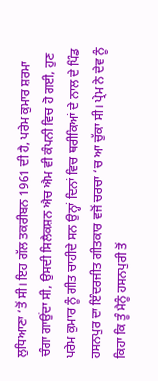ਲੁਧਿਆਣਾ ‘ਤੋਂ ਸੀ। ਇਹ ਗੱਲ ਤਕਰੀਬਨ 1961 ਦੀ ਹੈ, ਪਰੇਮ ਕੁਮਾਰ ਸ਼ਰਮਾ ਚੰਗਾ ਗਾਉਂਦਾ ਸੀ, ਉਸਦੀ ਸਿਲੈਕਸ਼ਨ ਐਚ ਐਮ ਵੀ ਕੰਪਨੀ ਵਿਚ ਹੋ ਗਈ, ਹੁਣ ਪਰੇਮ ਕੁਮਾਰ ਨੂੰ ਗੀਤ ਚਾਹੀਦੇ ਸਨ ਉਨ੍ਹਾਂ ਦਿਨਾਂ ਵਿਚ ਥਰੀਕਿਆਂ ਦੇ ਨਾਲ ਦੇ ਪਿੰਡ ਹਸਨਪੁਰ ਦਾ ਇੰਦਰਜੀਤ ਗੀਤਕਾਰ ਵਜੋਂ ਚਰਚਾ ‘ਚ ਆ ਚੁੱਕਾ ਸੀ। ਪ੍ਰੇਮ ਨੇ ਦੇਵ ਨੂੰ ਕਿਹਾ ਕਿ ਤੂੰ ਮੈਨੂੰ ਹਸਨਪੁਰੀ ਤੋਂ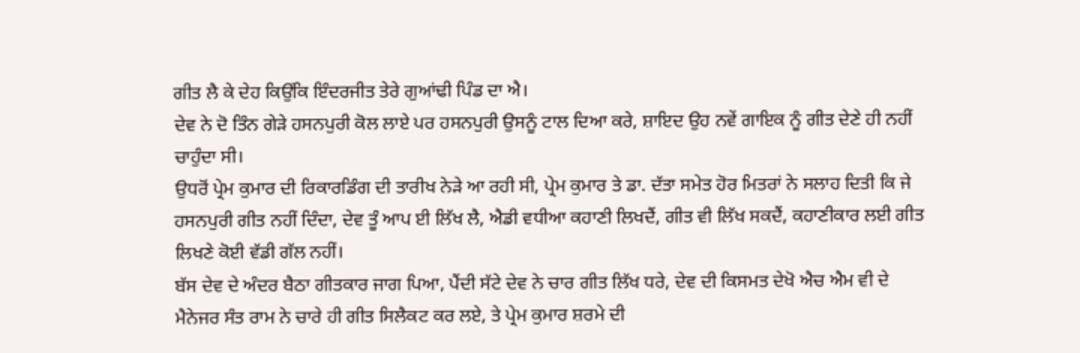ਗੀਤ ਲੈ ਕੇ ਦੇਹ ਕਿਉਂਕਿ ਇੰਦਰਜੀਤ ਤੇਰੇ ਗੁਆਂਢੀ ਪਿੰਡ ਦਾ ਐ।
ਦੇਵ ਨੇ ਦੋ ਤਿੰਨ ਗੇੜੇ ਹਸਨਪੁਰੀ ਕੋਲ ਲਾਏ ਪਰ ਹਸਨਪੁਰੀ ਉਸਨੂੰ ਟਾਲ ਦਿਆ ਕਰੇ, ਸ਼ਾਇਦ ਉਹ ਨਵੇਂ ਗਾਇਕ ਨੂੰ ਗੀਤ ਦੇਣੇ ਹੀ ਨਹੀਂ ਚਾਹੁੰਦਾ ਸੀ।
ਉਧਰੋਂ ਪ੍ਰੇਮ ਕੁਮਾਰ ਦੀ ਰਿਕਾਰਡਿੰਗ ਦੀ ਤਾਰੀਖ ਨੇੜੇ ਆ ਰਹੀ ਸੀ, ਪ੍ਰੇਮ ਕੁਮਾਰ ਤੇ ਡਾ. ਦੱਤਾ ਸਮੇਤ ਹੋਰ ਮਿਤਰਾਂ ਨੇ ਸਲਾਹ ਦਿਤੀ ਕਿ ਜੇ ਹਸਨਪੁਰੀ ਗੀਤ ਨਹੀਂ ਦਿੰਦਾ, ਦੇਵ ਤੂੰ ਆਪ ਈ ਲਿੱਖ ਲੈ, ਐਡੀ ਵਧੀਆ ਕਹਾਣੀ ਲਿਖਦੈਂ, ਗੀਤ ਵੀ ਲਿੱਖ ਸਕਦੈਂ, ਕਹਾਣੀਕਾਰ ਲਈ ਗੀਤ ਲਿਖਣੇ ਕੋਈ ਵੱਡੀ ਗੱਲ ਨਹੀਂ।
ਬੱਸ ਦੇਵ ਦੇ ਅੰਦਰ ਬੈਠਾ ਗੀਤਕਾਰ ਜਾਗ ਪਿਆ, ਪੈਂਦੀ ਸੱਟੇ ਦੇਵ ਨੇ ਚਾਰ ਗੀਤ ਲਿੱਖ ਧਰੇ, ਦੇਵ ਦੀ ਕਿਸਮਤ ਦੇਖੋ ਐਚ ਐਮ ਵੀ ਦੇ ਮੈਨੇਜਰ ਸੰਤ ਰਾਮ ਨੇ ਚਾਰੇ ਹੀ ਗੀਤ ਸਿਲੈਕਟ ਕਰ ਲਏ, ਤੇ ਪ੍ਰੇਮ ਕੁਮਾਰ ਸ਼ਰਮੇ ਦੀ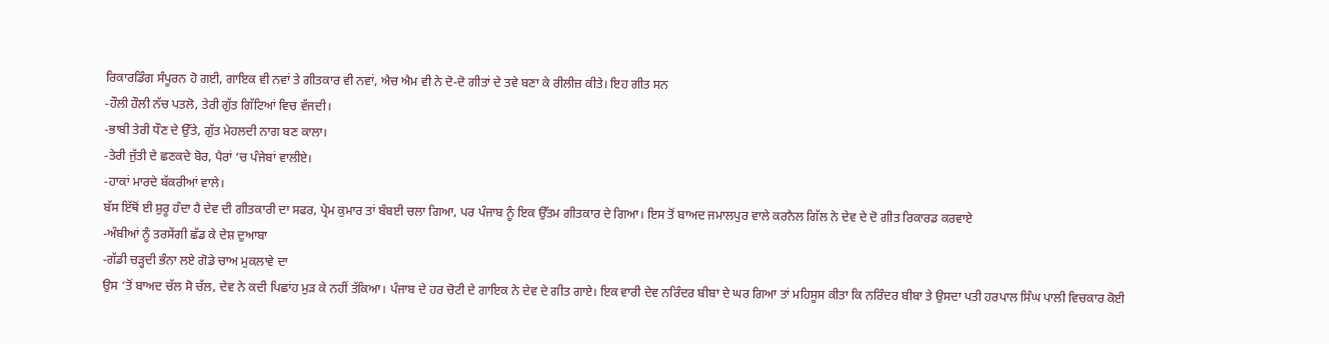ਰਿਕਾਰਡਿੰਗ ਸੰਪੂਰਨ ਹੋ ਗਈ, ਗਾਇਕ ਵੀ ਨਵਾਂ ਤੇ ਗੀਤਕਾਰ ਵੀ ਨਵਾਂ, ਐਚ ਐਮ ਵੀ ਨੇ ਦੋ-ਦੋ ਗੀਤਾਂ ਦੇ ਤਵੇ ਬਣਾ ਕੇ ਰੀਲੀਜ਼ ਕੀਤੇ। ਇਹ ਗੀਤ ਸਨ
-ਹੌਲੀ ਹੌਲੀ ਨੱਚ ਪਤਲੋ, ਤੇਰੀ ਗੁੱਤ ਗਿੱਟਿਆਂ ਵਿਚ ਵੱਜਦੀ।
-ਭਾਬੀ ਤੇਰੀ ਧੌਣ ਦੇ ਉੱਤੇ, ਗੁੱਤ ਮੇਹਲਦੀ ਨਾਗ ਬਣ ਕਾਲਾ।
-ਤੇਰੀ ਜੁੱਤੀ ਦੇ ਛਣਕਦੇ ਬੋਰ, ਪੈਰਾਂ ‘ਚ ਪੰਜੇਬਾਂ ਵਾਲੀਏ।
-ਹਾਕਾਂ ਮਾਰਦੇ ਬੱਕਰੀਆਂ ਵਾਲੇ।
ਬੱਸ ਇੱਥੋਂ ਈ ਸ਼ੁਰੂ ਹੰਦਾ ਹੈ ਦੇਵ ਦੀ ਗੀਤਕਾਰੀ ਦਾ ਸਫਰ, ਪ੍ਰੇਮ ਕੁਮਾਰ ਤਾਂ ਬੰਬਈ ਚਲਾ ਗਿਆ, ਪਰ ਪੰਜਾਬ ਨੂੰ ਇਕ ਉੱਤਮ ਗੀਤਕਾਰ ਦੇ ਗਿਆ। ਇਸ ਤੋਂ ਬਾਅਦ ਜਮਾਲਪੁਰ ਵਾਲੇ ਕਰਨੈਲ ਗਿੱਲ ਨੇ ਦੇਵ ਦੇ ਦੋ ਗੀਤ ਰਿਕਾਰਡ ਕਰਵਾਏ
-ਅੰਬੀਆਂ ਨੂੰ ਤਰਸੇਂਗੀ ਛੱਡ ਕੇ ਦੇਸ਼ ਦੁਆਬਾ
-ਗੱਡੀ ਚੜ੍ਹਦੀ ਭੰਨਾ ਲਏ ਗੋਡੇ ਚਾਅ ਮੁਕਲਾਵੇ ਦਾ
ਉਸ ‘ਤੋਂ ਬਾਅਦ ਚੱਲ ਸੋ ਚੱਲ, ਦੇਵ ਨੇ ਕਦੀ ਪਿਛਾਂਹ ਮੁੜ ਕੇ ਨਹੀਂ ਤੱਕਿਆ। ਪੰਜਾਬ ਦੇ ਹਰ ਚੋਟੀ ਦੇ ਗਾਇਕ ਨੇ ਦੇਵ ਦੇ ਗੀਤ ਗਾਏ। ਇਕ ਵਾਰੀ ਦੇਵ ਨਰਿੰਦਰ ਬੀਬਾ ਦੇ ਘਰ ਗਿਆ ਤਾਂ ਮਹਿਸੂਸ ਕੀਤਾ ਕਿ ਨਰਿੰਦਰ ਬੀਬਾ ਤੇ ਉਸਦਾ ਪਤੀ ਹਰਪਾਲ ਸਿੰਘ ਪਾਲੀ ਵਿਚਕਾਰ ਕੋਈ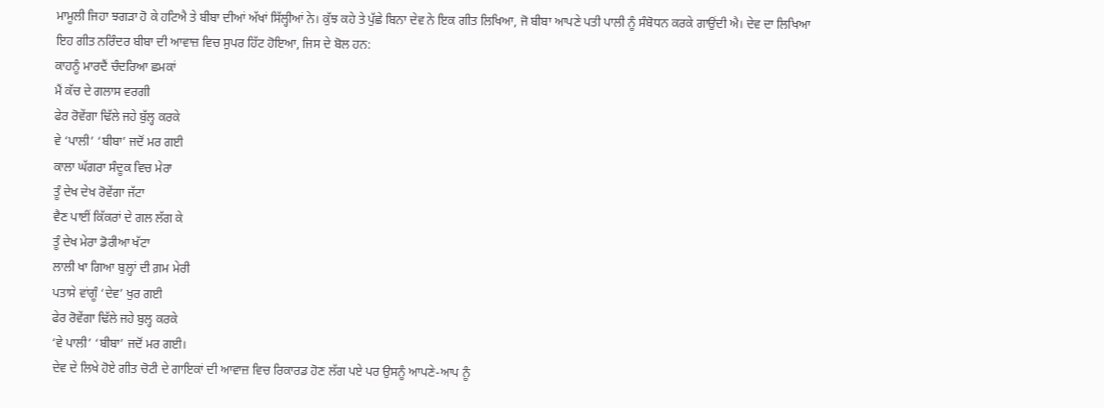ਮਾਮੂਲੀ ਜਿਹਾ ਝਗੜਾ ਹੋ ਕੇ ਹਟਿਐ ਤੇ ਬੀਬਾ ਦੀਆਂ ਅੱਖਾਂ ਸਿੱਲ੍ਹੀਆਂ ਨੇ। ਕੁੱਝ ਕਹੇ ਤੇ ਪੁੱਛੇ ਬਿਨਾ ਦੇਵ ਨੇ ਇਕ ਗੀਤ ਲਿਖਿਆ, ਜੋ ਬੀਬਾ ਆਪਣੇ ਪਤੀ ਪਾਲੀ ਨੂੰ ਸੰਬੋਧਨ ਕਰਕੇ ਗਾਉਂਦੀ ਐ। ਦੇਵ ਦਾ ਲਿਖਿਆ ਇਹ ਗੀਤ ਨਰਿੰਦਰ ਬੀਬਾ ਦੀ ਆਵਾਜ਼ ਵਿਚ ਸੁਪਰ ਹਿੱਟ ਹੋਇਆ, ਜਿਸ ਦੇ ਬੋਲ ਹਨ:
ਕਾਹਨੂੰ ਮਾਰਦੈਂ ਚੰਦਰਿਆ ਛਮਕਾਂ
ਮੈਂ ਕੱਚ ਦੇ ਗਲਾਸ ਵਰਗੀ
ਫੇਰ ਰੋਵੇਂਗਾ ਢਿੱਲੇ ਜਹੇ ਬੁੱਲ੍ਹ ਕਰਕੇ
ਵੇ ‘ਪਾਲੀ’ ‘ਬੀਬਾ’ ਜਦੋਂ ਮਰ ਗਈ
ਕਾਲਾ ਘੱਗਰਾ ਸੰਦੂਕ ਵਿਚ ਮੇਰਾ
ਤੂੰ ਦੇਖ ਦੇਖ ਰੋਵੇਂਗਾ ਜੱਟਾ
ਵੈਣ ਪਾਈਂ ਕਿੱਕਰਾਂ ਦੇ ਗਲ ਲੱਗ ਕੇ
ਤੂੰ ਦੇਖ ਮੇਰਾ ਡੋਰੀਆ ਖੱਟਾ
ਲਾਲੀ ਖਾ ਗਿਆ ਬੁਲ੍ਹਾਂ ਦੀ ਗ਼ਮ ਮੇਰੀ
ਪਤਾਸੇ ਵਾਂਗੂੰ ‘ਦੇਵ’ ਖੁਰ ਗਈ
ਫੇਰ ਰੋਵੇਂਗਾ ਢਿੱਲੇ ਜਹੇ ਬੁਲ੍ਹ ਕਰਕੇ
‘ਵੇ ਪਾਲੀ’ ‘ਬੀਬਾ’ ਜਦੋਂ ਮਰ ਗਈ।
ਦੇਵ ਦੇ ਲਿਖੇ ਹੋਏ ਗੀਤ ਚੋਟੀ ਦੇ ਗਾਇਕਾਂ ਦੀ ਆਵਾਜ਼ ਵਿਚ ਰਿਕਾਰਡ ਹੋਣ ਲੱਗ ਪਏ ਪਰ ਉਸਨੂੰ ਆਪਣੇ-ਆਪ ਨੂੰ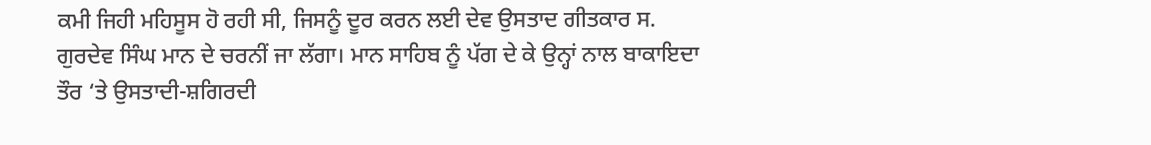ਕਮੀ ਜਿਹੀ ਮਹਿਸੂਸ ਹੋ ਰਹੀ ਸੀ, ਜਿਸਨੂੰ ਦੂਰ ਕਰਨ ਲਈ ਦੇਵ ਉਸਤਾਦ ਗੀਤਕਾਰ ਸ. ਗੁਰਦੇਵ ਸਿੰਘ ਮਾਨ ਦੇ ਚਰਨੀਂ ਜਾ ਲੱਗਾ। ਮਾਨ ਸਾਹਿਬ ਨੂੰ ਪੱਗ ਦੇ ਕੇ ਉਨ੍ਹਾਂ ਨਾਲ ਬਾਕਾਇਦਾ ਤੌਰ ‘ਤੇ ਉਸਤਾਦੀ-ਸ਼ਗਿਰਦੀ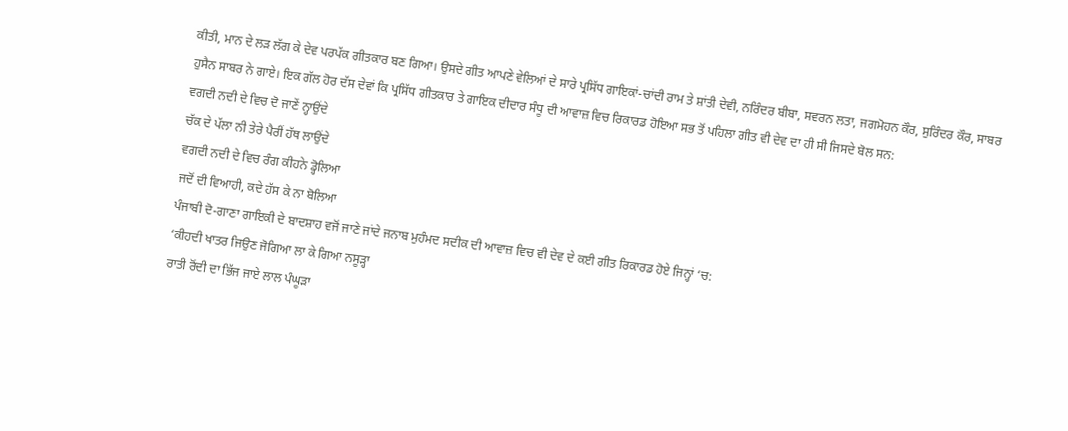ਕੀਤੀ, ਮਾਨ ਦੇ ਲੜ ਲੱਗ ਕੇ ਦੇਵ ਪਰਪੱਕ ਗੀਤਕਾਰ ਬਣ ਗਿਆ। ਉਸਦੇ ਗੀਤ ਆਪਣੇ ਵੇਲਿਆਂ ਦੇ ਸਾਰੇ ਪ੍ਰਸਿੱਧ ਗਾਇਕਾਂ-ਚਾਂਦੀ ਰਾਮ ਤੇ ਸ਼ਾਂਤੀ ਦੇਵੀ, ਨਰਿੰਦਰ ਬੀਬਾ, ਸਵਰਨ ਲਤਾ, ਜਗਮੋਹਨ ਕੌਰ, ਸੁਰਿੰਦਰ ਕੌਰ, ਸਾਬਰ ਹੁਸੈਨ ਸਾਬਰ ਨੇ ਗਾਏ। ਇਕ ਗੱਲ ਹੋਰ ਦੱਸ ਦੇਵਾਂ ਕਿ ਪ੍ਰਸਿੱਧ ਗੀਤਕਾਰ ਤੇ ਗਾਇਕ ਦੀਦਾਰ ਸੰਧੂ ਦੀ ਆਵਾਜ਼ ਵਿਚ ਰਿਕਾਰਡ ਹੋਇਆ ਸਭ ਤੋਂ ਪਹਿਲਾ ਗੀਤ ਵੀ ਦੇਵ ਦਾ ਹੀ ਸੀ ਜਿਸਦੇ ਬੋਲ ਸਨ:
ਵਗਦੀ ਨਦੀ ਦੇ ਵਿਚ ਦੋ ਜਾਣੇਂ ਨ੍ਹਾਉਂਦੇ
ਚੱਕ ਦੇ ਪੱਲਾ ਨੀ ਤੇਰੇ ਪੈਰੀਂ ਹੱਥ ਲਾਉਂਦੇ
ਵਗਦੀ ਨਦੀ ਦੇ ਵਿਚ ਰੰਗ ਕੀਹਨੇ ਡ੍ਹੋਲਿਆ
ਜਦੋਂ ਦੀ ਵਿਆਹੀ, ਕਦੇ ਹੱਸ ਕੇ ਨਾ ਬੋਲਿਆ
ਪੰਜਾਬੀ ਦੋ-ਗਾਣਾ ਗਾਇਕੀ ਦੇ ਬਾਦਸ਼ਾਹ ਵਜੋਂ ਜਾਣੇ ਜਾਂਦੇ ਜਨਾਬ ਮੁਹੰਮਦ ਸਦੀਕ ਦੀ ਆਵਾਜ਼ ਵਿਚ ਵੀ ਦੇਵ ਦੇ ਕਈ ਗੀਤ ਰਿਕਾਰਡ ਹੋਏ ਜਿਨ੍ਹਾਂ ‘ਚ:
‘ਕੀਹਦੀ ਖਾਤਰ ਜਿਉਣ ਜੋਗਿਆ ਲਾ ਕੇ ਗਿਆ ਨਸੂੜ੍ਹਾ
ਰਾਤੀ ਰੋਂਦੀ ਦਾ ਭਿੱਜ ਜਾਏ ਲਾਲ ਪੰਘੂੜਾ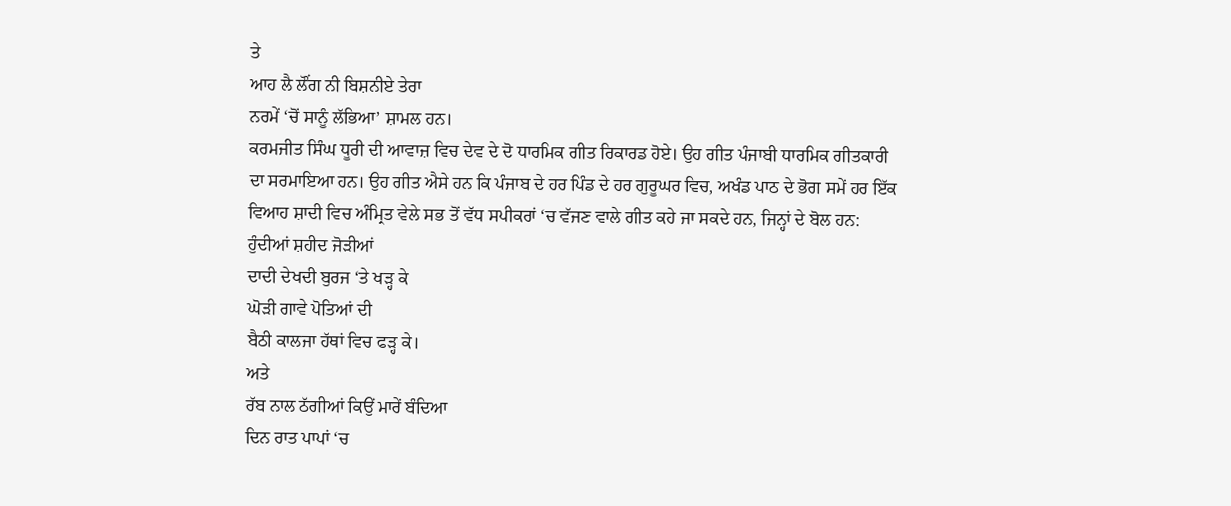ਤੇ
ਆਹ ਲੈ ਲੌਂਗ ਨੀ ਬਿਸ਼ਨੀਏ ਤੇਰਾ
ਨਰਮੇਂ ‘ਚੋਂ ਸਾਨੂੰ ਲੱਭਿਆ’ ਸ਼ਾਮਲ ਹਨ।
ਕਰਮਜੀਤ ਸਿੰਘ ਧੂਰੀ ਦੀ ਆਵਾਜ਼ ਵਿਚ ਦੇਵ ਦੇ ਦੋ ਧਾਰਮਿਕ ਗੀਤ ਰਿਕਾਰਡ ਹੋਏ। ਉਹ ਗੀਤ ਪੰਜਾਬੀ ਧਾਰਮਿਕ ਗੀਤਕਾਰੀ ਦਾ ਸਰਮਾਇਆ ਹਨ। ਉਹ ਗੀਤ ਐਸੇ ਹਨ ਕਿ ਪੰਜਾਬ ਦੇ ਹਰ ਪਿੰਡ ਦੇ ਹਰ ਗੁਰੂਘਰ ਵਿਚ, ਅਖੰਡ ਪਾਠ ਦੇ ਭੋਗ ਸਮੇਂ ਹਰ ਇੱਕ ਵਿਆਹ ਸ਼ਾਦੀ ਵਿਚ ਅੰਮ੍ਰਿਤ ਵੇਲੇ ਸਭ ਤੋਂ ਵੱਧ ਸਪੀਕਰਾਂ ‘ਚ ਵੱਜਣ ਵਾਲੇ ਗੀਤ ਕਹੇ ਜਾ ਸਕਦੇ ਹਨ, ਜਿਨ੍ਹਾਂ ਦੇ ਬੋਲ ਹਨ:
ਹੁੰਦੀਆਂ ਸ਼ਹੀਦ ਜੋੜੀਆਂ
ਦਾਦੀ ਦੇਖਦੀ ਬੁਰਜ ‘ਤੇ ਖੜ੍ਹ ਕੇ
ਘੋੜੀ ਗਾਵੇ ਪੋਤਿਆਂ ਦੀ
ਬੈਠੀ ਕਾਲਜਾ ਹੱਥਾਂ ਵਿਚ ਫੜ੍ਹ ਕੇ।
ਅਤੇ
ਰੱਬ ਨਾਲ ਠੱਗੀਆਂ ਕਿਉਂ ਮਾਰੇਂ ਬੰਦਿਆ
ਦਿਨ ਰਾਤ ਪਾਪਾਂ ‘ਚ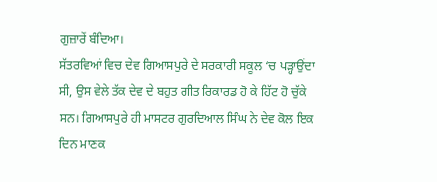ਗੁਜ਼ਾਰੇਂ ਬੰਦਿਆ।
ਸੱਤਰਵਿਆਂ ਵਿਚ ਦੇਵ ਗਿਆਸਪੁਰੇ ਦੇ ਸਰਕਾਰੀ ਸਕੂਲ ‘ਚ ਪੜ੍ਹਾਉਂਦਾ ਸੀ, ਉਸ ਵੇਲੇ ਤੱਕ ਦੇਵ ਦੇ ਬਹੁਤ ਗੀਤ ਰਿਕਾਰਡ ਹੋ ਕੇ ਹਿੱਟ ਹੋ ਚੁੱਕੇ ਸਨ। ਗਿਆਸਪੁਰੇ ਹੀ ਮਾਸਟਰ ਗੁਰਦਿਆਲ ਸਿੰਘ ਨੇ ਦੇਵ ਕੋਲ ਇਕ ਦਿਨ ਮਾਣਕ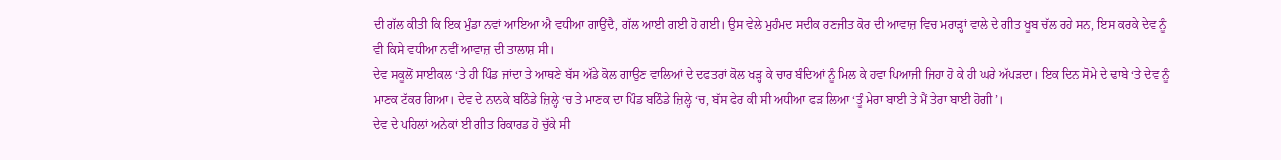ਦੀ ਗੱਲ ਕੀਤੀ ਕਿ ਇਕ ਮੁੰਡਾ ਨਵਾਂ ਆਇਆ ਐ ਵਧੀਆ ਗਾਉਂਦੈ, ਗੱਲ ਆਈ ਗਈ ਹੋ ਗਈ। ਉਸ ਵੇਲੇ ਮੁਹੰਮਦ ਸਦੀਕ ਰਣਜੀਤ ਕੋਰ ਦੀ ਆਵਾਜ਼ ਵਿਚ ਮਰਾੜ੍ਹਾਂ ਵਾਲੇ ਦੇ ਗੀਤ ਖੂਬ ਚੱਲ ਰਹੇ ਸਨ, ਇਸ ਕਰਕੇ ਦੇਵ ਨੂੰ ਵੀ ਕਿਸੇ ਵਧੀਆ ਨਵੀਂ ਆਵਾਜ਼ ਦੀ ਤਾਲਾਸ਼ ਸੀ।
ਦੇਵ ਸਕੂਲੋਂ ਸਾਈਕਲ ‘ਤੇ ਹੀ ਪਿੰਡ ਜਾਂਦਾ ਤੇ ਆਥਣੇ ਬੱਸ ਅੱਡੇ ਕੋਲ ਗਾਉਣ ਵਾਲਿਆਂ ਦੇ ਦਫਤਰਾਂ ਕੋਲ ਖੜ੍ਹ ਕੇ ਚਾਰ ਬੰਦਿਆਂ ਨੂੰ ਮਿਲ ਕੇ ਹਵਾ ਪਿਆਜੀ ਜਿਹਾ ਹੋ ਕੇ ਹੀ ਘਰੇ ਅੱਪੜਦਾ। ਇਕ ਦਿਨ ਸੋਮੇ ਦੇ ਢਾਬੇ ‘ਤੇ ਦੇਵ ਨੂੰ ਮਾਣਕ ਟੱਕਰ ਗਿਆ। ਦੇਵ ਦੇ ਨਾਨਕੇ ਬਠਿੰਡੇ ਜ਼ਿਲ੍ਹੇ ‘ਚ ਤੇ ਮਾਣਕ ਦਾ ਪਿੰਡ ਬਠਿੰਡੇ ਜ਼ਿਲ੍ਹੇ ‘ਚ, ਬੱਸ ਫੇਰ ਕੀ ਸੀ ਅਧੀਆ ਫੜ ਲਿਆ ‘ਤੂੰ ਮੇਰਾ ਬਾਈ ਤੇ ਮੈਂ ਤੇਰਾ ਬਾਈ ਹੋਗੀ’।
ਦੇਵ ਦੇ ਪਹਿਲਾਂ ਅਨੇਕਾਂ ਈ ਗੀਤ ਰਿਕਾਰਡ ਹੋ ਚੁੱਕੇ ਸੀ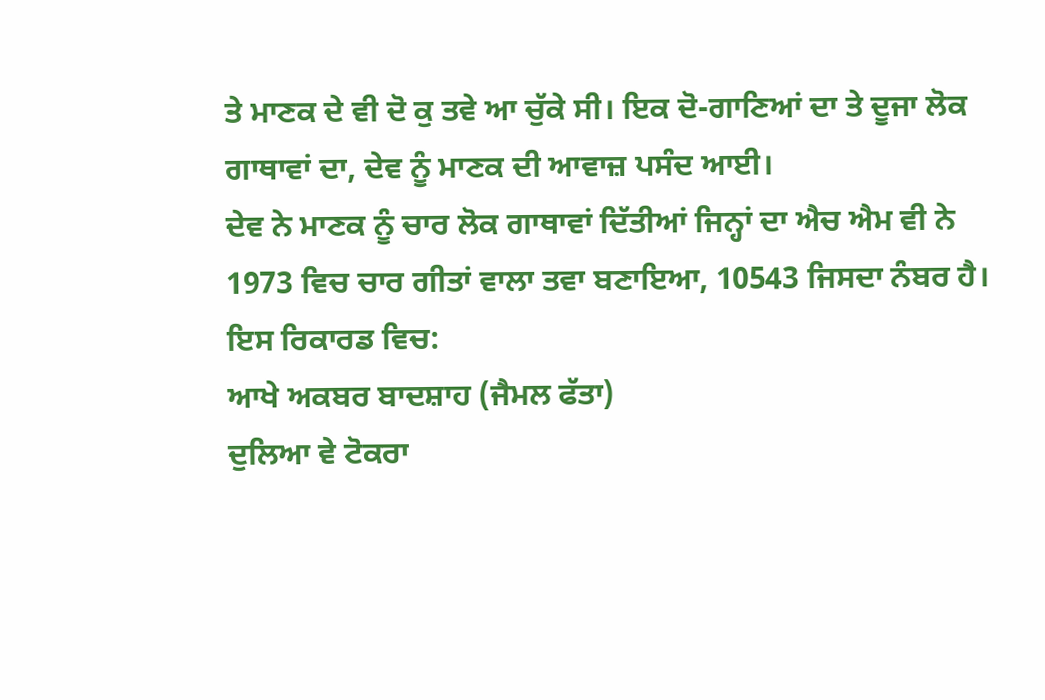ਤੇ ਮਾਣਕ ਦੇ ਵੀ ਦੋ ਕੁ ਤਵੇ ਆ ਚੁੱਕੇ ਸੀ। ਇਕ ਦੋ-ਗਾਣਿਆਂ ਦਾ ਤੇ ਦੂਜਾ ਲੋਕ ਗਾਥਾਵਾਂ ਦਾ, ਦੇਵ ਨੂੰ ਮਾਣਕ ਦੀ ਆਵਾਜ਼ ਪਸੰਦ ਆਈ।
ਦੇਵ ਨੇ ਮਾਣਕ ਨੂੰ ਚਾਰ ਲੋਕ ਗਾਥਾਵਾਂ ਦਿੱਤੀਆਂ ਜਿਨ੍ਹਾਂ ਦਾ ਐਚ ਐਮ ਵੀ ਨੇ 1973 ਵਿਚ ਚਾਰ ਗੀਤਾਂ ਵਾਲਾ ਤਵਾ ਬਣਾਇਆ, 10543 ਜਿਸਦਾ ਨੰਬਰ ਹੈ।
ਇਸ ਰਿਕਾਰਡ ਵਿਚ:
ਆਖੇ ਅਕਬਰ ਬਾਦਸ਼ਾਹ (ਜੈਮਲ ਫੱਤਾ)
ਦੁਲਿਆ ਵੇ ਟੋਕਰਾ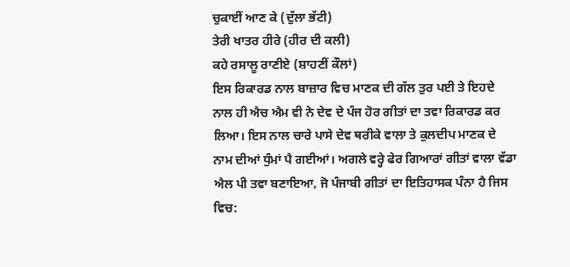ਚੁਕਾਈਂ ਆਣ ਕੇ (ਦੁੱਲਾ ਭੱਟੀ)
ਤੇਰੀ ਖਾਤਰ ਹੀਰੇ (ਹੀਰ ਦੀ ਕਲੀ)
ਕਹੇ ਰਸਾਲੂ ਰਾਣੀਏ (ਸ਼ਾਹਣੀਂ ਕੌਲਾਂ)
ਇਸ ਰਿਕਾਰਡ ਨਾਲ ਬਾਜ਼ਾਰ ਵਿਚ ਮਾਣਕ ਦੀ ਗੱਲ ਤੁਰ ਪਈ ਤੇ ਇਹਦੇ ਨਾਲ ਹੀ ਐਚ ਐਮ ਵੀ ਨੇ ਦੇਵ ਦੇ ਪੰਜ ਹੋਰ ਗੀਤਾਂ ਦਾ ਤਵਾ ਰਿਕਾਰਡ ਕਰ ਲਿਆ। ਇਸ ਨਾਲ ਚਾਰੇ ਪਾਸੇ ਦੇਵ ਥਰੀਕੇ ਵਾਲਾ ਤੇ ਕੁਲਦੀਪ ਮਾਣਕ ਦੇ ਨਾਮ ਦੀਆਂ ਧੁੰਮਾਂ ਪੈ ਗਈਆਂ। ਅਗਲੇ ਵਰ੍ਹੇ ਫੇਰ ਗਿਆਰਾਂ ਗੀਤਾਂ ਵਾਲਾ ਵੱਡਾ ਐਲ ਪੀ ਤਵਾ ਬਣਾਇਆ, ਜੋ ਪੰਜਾਬੀ ਗੀਤਾਂ ਦਾ ਇਤਿਹਾਸਕ ਪੰਨਾ ਹੈ ਜਿਸ ਵਿਚ: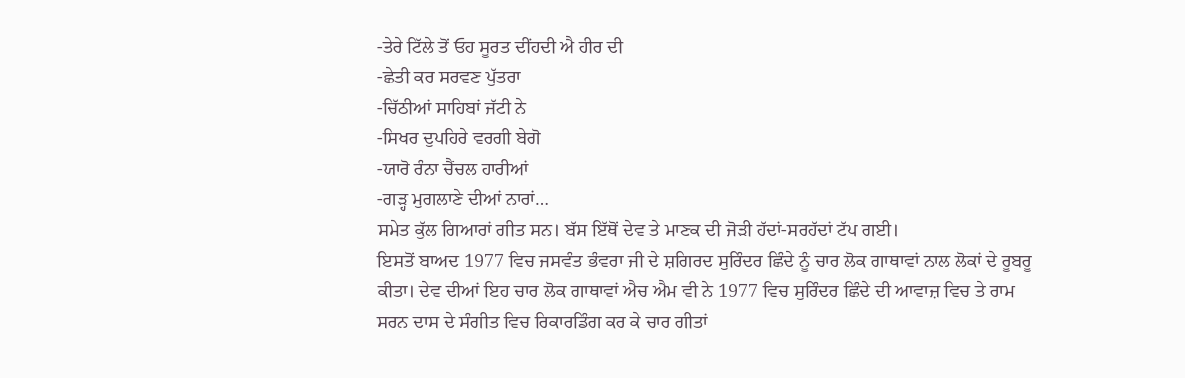-ਤੇਰੇ ਟਿੱਲੇ ਤੋਂ ਓਹ ਸੂਰਤ ਦੀਂਹਦੀ ਐ ਹੀਰ ਦੀ
-ਛੇਤੀ ਕਰ ਸਰਵਣ ਪੁੱਤਰਾ
-ਚਿੱਠੀਆਂ ਸਾਹਿਬਾਂ ਜੱਟੀ ਨੇ
-ਸਿਖਰ ਦੁਪਹਿਰੇ ਵਰਗੀ ਬੇਗੋ
-ਯਾਰੋ ਰੰਨਾ ਚੈਂਚਲ ਹਾਰੀਆਂ
-ਗੜ੍ਹ ਮੁਗਲਾਣੇ ਦੀਆਂ ਨਾਰਾਂ…
ਸਮੇਤ ਕੁੱਲ ਗਿਆਰਾਂ ਗੀਤ ਸਨ। ਬੱਸ ਇੱਥੋਂ ਦੇਵ ਤੇ ਮਾਣਕ ਦੀ ਜੋੜੀ ਹੱਦਾਂ-ਸਰਹੱਦਾਂ ਟੱਪ ਗਈ।
ਇਸਤੋਂ ਬਾਅਦ 1977 ਵਿਚ ਜਸਵੰਤ ਭੰਵਰਾ ਜੀ ਦੇ ਸ਼ਗਿਰਦ ਸੁਰਿੰਦਰ ਛਿੰਦੇ ਨੂੰ ਚਾਰ ਲੋਕ ਗਾਥਾਵਾਂ ਨਾਲ ਲੋਕਾਂ ਦੇ ਰੂਬਰੂ ਕੀਤਾ। ਦੇਵ ਦੀਆਂ ਇਹ ਚਾਰ ਲੋਕ ਗਾਥਾਵਾਂ ਐਚ ਐਮ ਵੀ ਨੇ 1977 ਵਿਚ ਸੁਰਿੰਦਰ ਛਿੰਦੇ ਦੀ ਆਵਾਜ਼ ਵਿਚ ਤੇ ਰਾਮ ਸਰਨ ਦਾਸ ਦੇ ਸੰਗੀਤ ਵਿਚ ਰਿਕਾਰਡਿੰਗ ਕਰ ਕੇ ਚਾਰ ਗੀਤਾਂ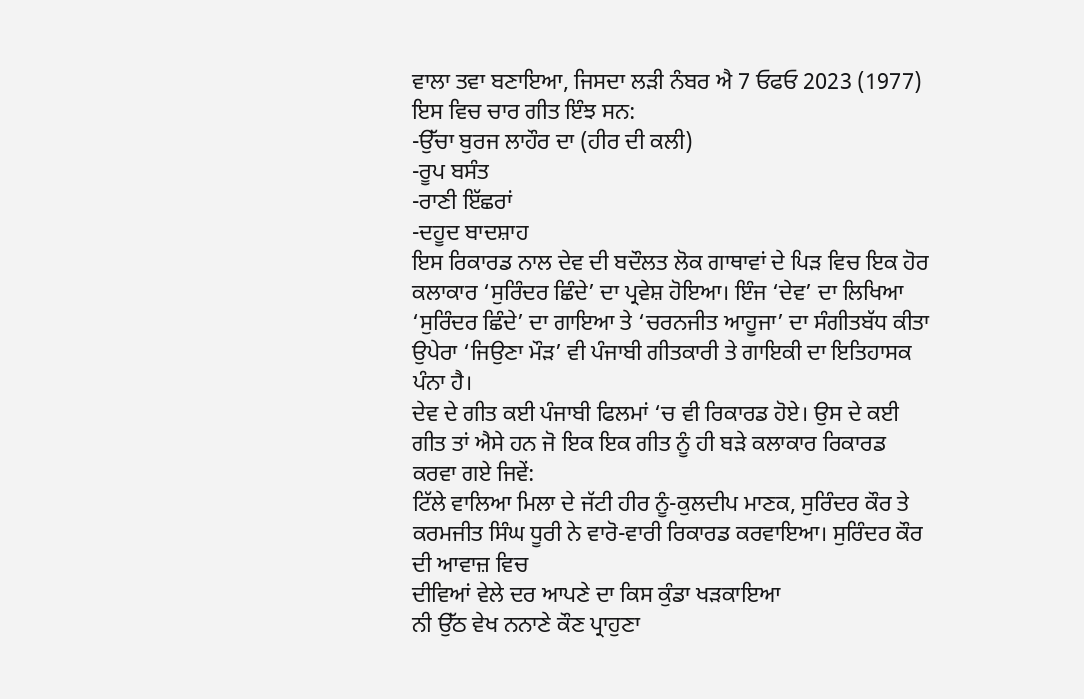ਵਾਲਾ ਤਵਾ ਬਣਾਇਆ, ਜਿਸਦਾ ਲੜੀ ਨੰਬਰ ਐ 7 ਓਫਓ 2023 (1977) ਇਸ ਵਿਚ ਚਾਰ ਗੀਤ ਇੰਝ ਸਨ:
-ਉੱਚਾ ਬੁਰਜ ਲਾਹੌਰ ਦਾ (ਹੀਰ ਦੀ ਕਲੀ)
-ਰੂਪ ਬਸੰਤ
-ਰਾਣੀ ਇੱਛਰਾਂ
-ਦਹੂਦ ਬਾਦਸ਼ਾਹ
ਇਸ ਰਿਕਾਰਡ ਨਾਲ ਦੇਵ ਦੀ ਬਦੌਲਤ ਲੋਕ ਗਾਥਾਵਾਂ ਦੇ ਪਿੜ ਵਿਚ ਇਕ ਹੋਰ ਕਲਾਕਾਰ ‘ਸੁਰਿੰਦਰ ਛਿੰਦੇ’ ਦਾ ਪ੍ਰਵੇਸ਼ ਹੋਇਆ। ਇੰਜ ‘ਦੇਵ’ ਦਾ ਲਿਖਿਆ ‘ਸੁਰਿੰਦਰ ਛਿੰਦੇ’ ਦਾ ਗਾਇਆ ਤੇ ‘ਚਰਨਜੀਤ ਆਹੂਜਾ’ ਦਾ ਸੰਗੀਤਬੱਧ ਕੀਤਾ ਉਪੇਰਾ ‘ਜਿਉਣਾ ਮੌੜ’ ਵੀ ਪੰਜਾਬੀ ਗੀਤਕਾਰੀ ਤੇ ਗਾਇਕੀ ਦਾ ਇਤਿਹਾਸਕ ਪੰਨਾ ਹੈ।
ਦੇਵ ਦੇ ਗੀਤ ਕਈ ਪੰਜਾਬੀ ਫਿਲਮਾਂ ‘ਚ ਵੀ ਰਿਕਾਰਡ ਹੋਏ। ਉਸ ਦੇ ਕਈ ਗੀਤ ਤਾਂ ਐਸੇ ਹਨ ਜੋ ਇਕ ਇਕ ਗੀਤ ਨੂੰ ਹੀ ਬੜੇ ਕਲਾਕਾਰ ਰਿਕਾਰਡ ਕਰਵਾ ਗਏ ਜਿਵੇਂ:
ਟਿੱਲੇ ਵਾਲਿਆ ਮਿਲਾ ਦੇ ਜੱਟੀ ਹੀਰ ਨੂੰ-ਕੁਲਦੀਪ ਮਾਣਕ, ਸੁਰਿੰਦਰ ਕੌਰ ਤੇ ਕਰਮਜੀਤ ਸਿੰਘ ਧੂਰੀ ਨੇ ਵਾਰੋ-ਵਾਰੀ ਰਿਕਾਰਡ ਕਰਵਾਇਆ। ਸੁਰਿੰਦਰ ਕੌਰ ਦੀ ਆਵਾਜ਼ ਵਿਚ
ਦੀਵਿਆਂ ਵੇਲੇ ਦਰ ਆਪਣੇ ਦਾ ਕਿਸ ਕੁੰਡਾ ਖੜਕਾਇਆ
ਨੀ ਉੱਠ ਵੇਖ ਨਨਾਣੇ ਕੌਣ ਪ੍ਰਾਹੁਣਾ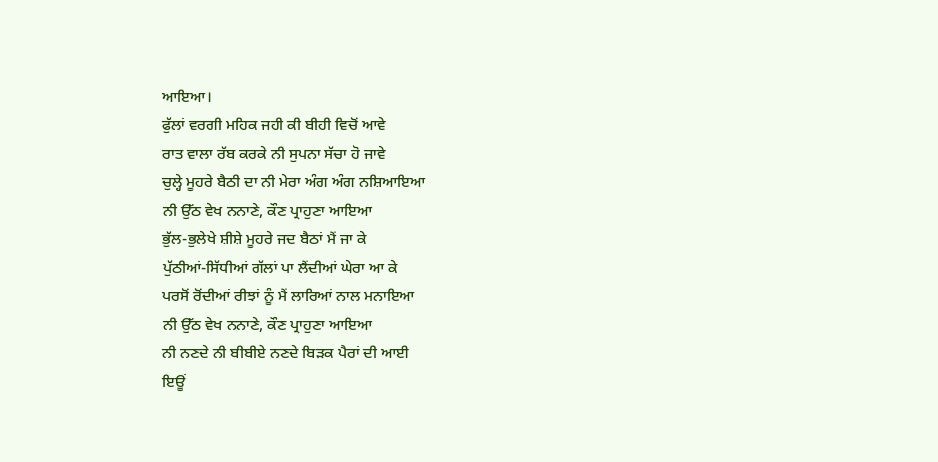ਆਇਆ।
ਫੁੱਲਾਂ ਵਰਗੀ ਮਹਿਕ ਜਹੀ ਕੀ ਬੀਹੀ ਵਿਚੋਂ ਆਵੇ
ਰਾਤ ਵਾਲਾ ਰੱਬ ਕਰਕੇ ਨੀ ਸੁਪਨਾ ਸੱਚਾ ਹੋ ਜਾਵੇ
ਚੁਲ੍ਹੇ ਮੂਹਰੇ ਬੈਠੀ ਦਾ ਨੀ ਮੇਰਾ ਅੰਗ ਅੰਗ ਨਸ਼ਿਆਇਆ
ਨੀ ਉੱਠ ਵੇਖ ਨਨਾਣੇ, ਕੌਣ ਪ੍ਰਾਹੁਣਾ ਆਇਆ
ਭੁੱਲ-ਭੁਲੇਖੇ ਸ਼ੀਸ਼ੇ ਮੂਹਰੇ ਜਦ ਬੈਠਾਂ ਮੈਂ ਜਾ ਕੇ
ਪੁੱਠੀਆਂ-ਸਿੱਧੀਆਂ ਗੱਲਾਂ ਪਾ ਲੈਂਦੀਆਂ ਘੇਰਾ ਆ ਕੇ
ਪਰਸੋਂ ਰੋਂਦੀਆਂ ਰੀਝਾਂ ਨੂੰ ਮੈਂ ਲਾਰਿਆਂ ਨਾਲ ਮਨਾਇਆ
ਨੀ ਉੱਠ ਵੇਖ ਨਨਾਣੇ, ਕੌਣ ਪ੍ਰਾਹੁਣਾ ਆਇਆ
ਨੀ ਨਣਦੇ ਨੀ ਬੀਬੀਏ ਨਣਦੇ ਬਿੜਕ ਪੈਰਾਂ ਦੀ ਆਈ
ਇਊਂ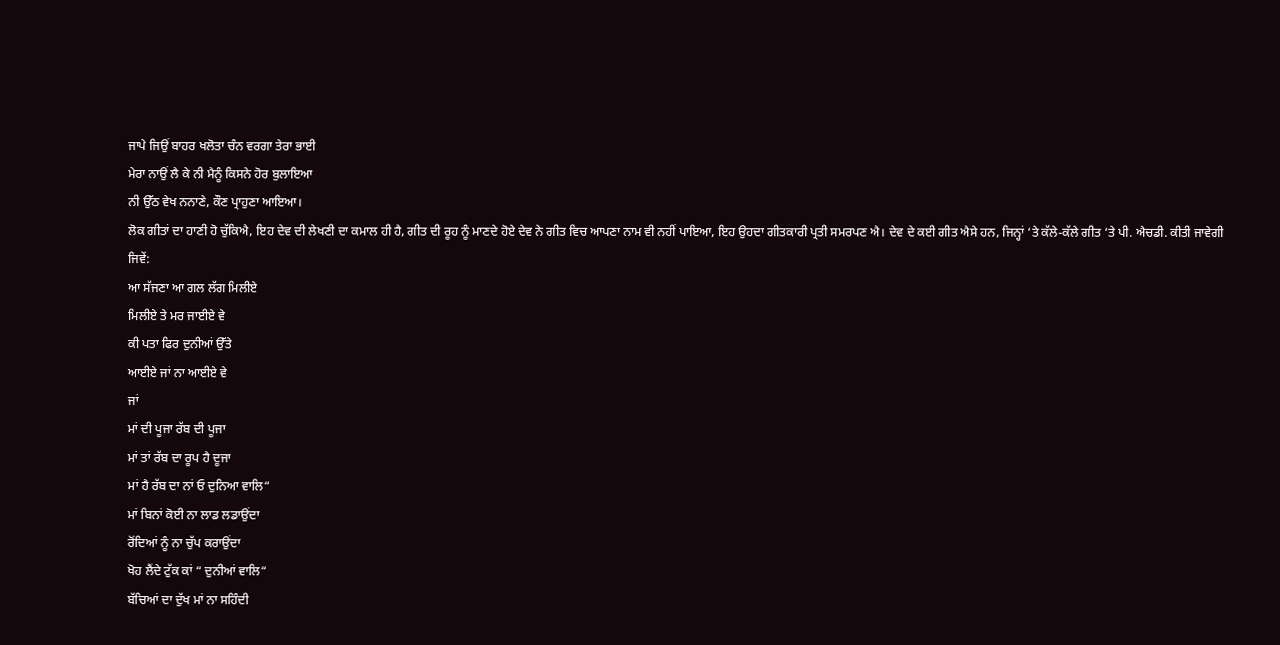ਜਾਪੇ ਜਿਉਂ ਬਾਹਰ ਖਲੋਤਾ ਚੰਨ ਵਰਗਾ ਤੇਰਾ ਭਾਈ
ਮੇਰਾ ਨਾਉਂ ਲੈ ਕੇ ਨੀ ਮੈਨੂੰ ਕਿਸਨੇ ਹੋਰ ਬੁਲਾਇਆ
ਨੀ ਉੱਠ ਵੇਖ ਨਨਾਣੇ, ਕੌਣ ਪ੍ਰਾਹੁਣਾ ਆਇਆ।
ਲੋਕ ਗੀਤਾਂ ਦਾ ਹਾਣੀ ਹੋ ਚੁੱਕਿਐ, ਇਹ ਦੇਵ ਦੀ ਲੇਖਣੀ ਦਾ ਕਮਾਲ ਹੀ ਹੈ, ਗੀਤ ਦੀ ਰੂਹ ਨੂੰ ਮਾਣਦੇ ਹੋਏ ਦੇਵ ਨੇ ਗੀਤ ਵਿਚ ਆਪਣਾ ਨਾਮ ਵੀ ਨਹੀਂ ਪਾਇਆ, ਇਹ ਉਹਦਾ ਗੀਤਕਾਰੀ ਪ੍ਰਤੀ ਸਮਰਪਣ ਐ। ਦੇਵ ਦੇ ਕਈ ਗੀਤ ਐਸੇ ਹਨ, ਜਿਨ੍ਹਾਂ ‘ਤੇ ਕੱਲੇ-ਕੱਲੇ ਗੀਤ ‘ਤੇ ਪੀ. ਐਚਡੀ. ਕੀਤੀ ਜਾਵੇਗੀ ਜਿਵੇਂ:
ਆ ਸੱਜਣਾ ਆ ਗਲ ਲੱਗ ਮਿਲੀਏ
ਮਿਲੀਏ ਤੇ ਮਰ ਜਾਈਏ ਵੇ
ਕੀ ਪਤਾ ਫਿਰ ਦੁਨੀਆਂ ਉੱਤੇ
ਆਈਏ ਜਾਂ ਨਾ ਆਈਏ ਵੇ
ਜਾਂ
ਮਾਂ ਦੀ ਪੂਜਾ ਰੱਬ ਦੀ ਪੂਜਾ
ਮਾਂ ਤਾਂ ਰੱਬ ਦਾ ਰੂਪ ਹੈ ਦੂਜਾ
ਮਾਂ ਹੈ ਰੱਬ ਦਾ ਨਾਂ ਓ ਦੁਨਿਆ ਵਾਲਿ“
ਮਾਂ ਬਿਨਾਂ ਕੋਈ ਨਾ ਲਾਡ ਲਡਾਉਂਦਾ
ਰੋਂਦਿਆਂ ਨੂੰ ਨਾ ਚੁੱਪ ਕਰਾਉਂਦਾ
ਖੋਹ ਲੈਂਦੇ ਟੁੱਕ ਕਾਂ “ ਦੁਨੀਆਂ ਵਾਲਿ“
ਬੱਚਿਆਂ ਦਾ ਦੁੱਖ ਮਾਂ ਨਾ ਸਹਿੰਦੀ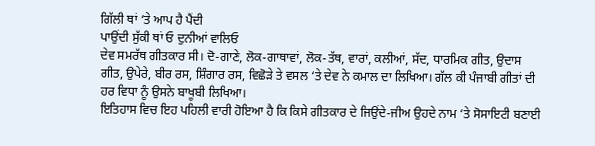ਗਿੱਲੀ ਥਾਂ ‘ਤੇ ਆਪ ਹੈ ਪੈਂਦੀ
ਪਾਉਂਦੀ ਸੁੱਕੀ ਥਾਂ ਓ ਦੁਨੀਆਂ ਵਾਲਿਓ
ਦੇਵ ਸਮਰੱਥ ਗੀਤਕਾਰ ਸੀ। ਦੋ-ਗਾਣੇ, ਲੋਕ-ਗਾਥਾਵਾਂ, ਲੋਕ-ਤੱਥ, ਵਾਰਾਂ, ਕਲੀਆਂ, ਸੱਦ, ਧਾਰਮਿਕ ਗੀਤ, ਉਦਾਸ ਗੀਤ, ਉਪੇਰੇ, ਬੀਰ ਰਸ, ਸ਼ਿੰਗਾਰ ਰਸ, ਵਿਛੋੜੇ ਤੇ ਵਸਲ ‘ਤੇ ਦੇਵ ਨੇ ਕਮਾਲ ਦਾ ਲਿਖਿਆ। ਗੱਲ ਕੀ ਪੰਜਾਬੀ ਗੀਤਾਂ ਦੀ ਹਰ ਵਿਧਾ ਨੂੰ ਉਸਨੇ ਬਾਖੂਬੀ ਲਿਖਿਆ।
ਇਤਿਹਾਸ ਵਿਚ ਇਹ ਪਹਿਲੀ ਵਾਰੀ ਹੋਇਆ ਹੈ ਕਿ ਕਿਸੇ ਗੀਤਕਾਰ ਦੇ ਜਿਉਂਦੇ-ਜੀਅ ਉਹਦੇ ਨਾਮ ‘ਤੇ ਸੋਸਾਇਟੀ ਬਣਾਈ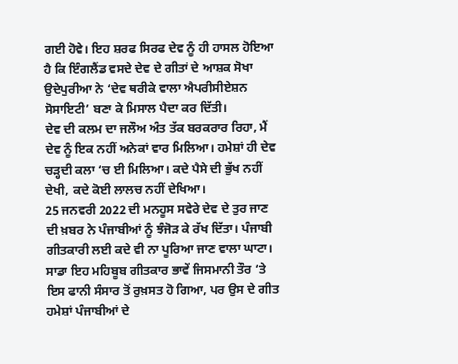ਗਈ ਹੋਵੇ। ਇਹ ਸ਼ਰਫ ਸਿਰਫ ਦੇਵ ਨੂੰ ਹੀ ਹਾਸਲ ਹੋਇਆ ਹੈ ਕਿ ਇੰਗਲੈਂਡ ਵਸਦੇ ਦੇਵ ਦੇ ਗੀਤਾਂ ਦੇ ਆਸ਼ਕ ਸੋਖਾ ਉਦੇਪੁਰੀਆ ਨੇ ‘ਦੇਵ ਥਰੀਕੇ ਵਾਲਾ ਐਪਰੀਸੀਏਸ਼ਨ ਸੋਸਾਇਟੀ’ ਬਣਾ ਕੇ ਮਿਸਾਲ ਪੈਦਾ ਕਰ ਦਿੱਤੀ।
ਦੇਵ ਦੀ ਕਲਮ ਦਾ ਜਲੌਅ ਅੰਤ ਤੱਕ ਬਰਕਰਾਰ ਰਿਹਾ, ਮੈਂ ਦੇਵ ਨੂੰ ਇਕ ਨਹੀਂ ਅਨੇਕਾਂ ਵਾਰ ਮਿਲਿਆ। ਹਮੇਸ਼ਾਂ ਹੀ ਦੇਵ ਚੜ੍ਹਦੀ ਕਲਾ ‘ਚ ਈ ਮਿਲਿਆ। ਕਦੇ ਪੈਸੇ ਦੀ ਭੁੱਖ ਨਹੀਂ ਦੇਖੀ, ਕਦੇ ਕੋਈ ਲਾਲਚ ਨਹੀਂ ਦੇਖਿਆ।
25 ਜਨਵਰੀ 2022 ਦੀ ਮਨਹੂਸ ਸਵੇਰੇ ਦੇਵ ਦੇ ਤੁਰ ਜਾਣ ਦੀ ਖ਼ਬਰ ਨੇ ਪੰਜਾਬੀਆਂ ਨੂੰ ਝੰਜੋੜ ਕੇ ਰੱਖ ਦਿੱਤਾ। ਪੰਜਾਬੀ ਗੀਤਕਾਰੀ ਲਈ ਕਦੇ ਵੀ ਨਾ ਪੂਰਿਆ ਜਾਣ ਵਾਲਾ ਘਾਟਾ। ਸਾਡਾ ਇਹ ਮਹਿਬੂਬ ਗੀਤਕਾਰ ਭਾਵੇਂ ਜਿਸਮਾਨੀ ਤੌਰ ‘ਤੇ ਇਸ ਫਾਨੀ ਸੰਸਾਰ ਤੋਂ ਰੁਖ਼ਸਤ ਹੋ ਗਿਆ, ਪਰ ਉਸ ਦੇ ਗੀਤ ਹਮੇਸ਼ਾਂ ਪੰਜਾਬੀਆਂ ਦੇ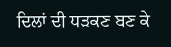ਦਿਲਾਂ ਦੀ ਧੜਕਣ ਬਣ ਕੇ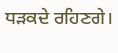ਧੜਕਦੇ ਰਹਿਣਗੇ।